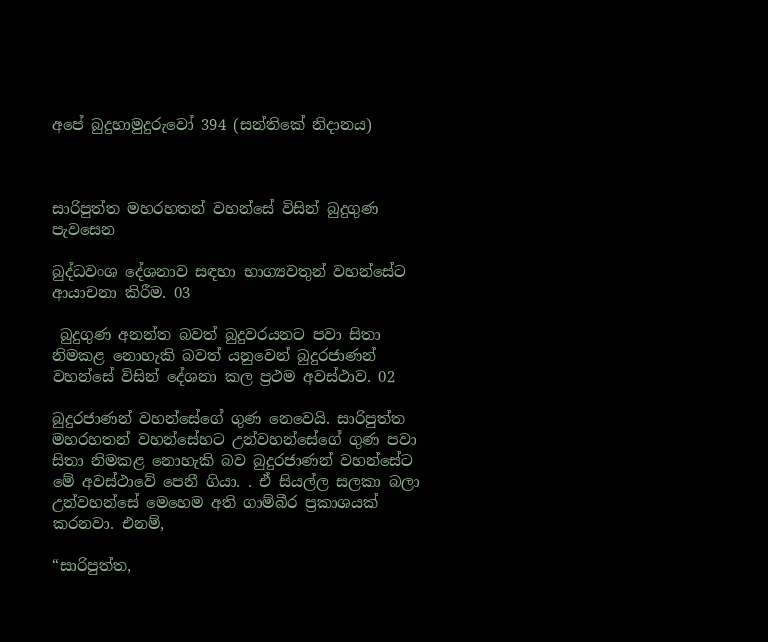අපේ බුදුහාමුදුරුවෝ 394 (සන්තිකේ නිදානය)



සාරිපුත්ත මහරහතන් වහන්සේ විසින් බුදුගුණ පැවසෙන

බුද්ධවංශ දේශනාව සඳහා භාග්‍යවතුන් වහන්සේට ආයාචනා කිරීම. 03

 බුදුගුණ අනන්ත බවත් බුදුවරයනට පවා සිතා නිමකළ නොහැකි බවත් යනුවෙන් බුදුරජාණන් වහන්සේ විසින් දේශනා කල ප්‍රථම අවස්ථාව. 02

බුදුරජාණන් වහන්සේගේ ගුණ නෙවෙයි. සාරිපුත්ත මහරහතන් වහන්සේහට උන්වහන්සේගේ ගුණ පවා සිතා නිමකළ නොහැකි බව බුදුරජාණන් වහන්සේට මේ අවස්ථාවේ පෙනී ගියා. . ඒ සියල්ල සලකා බලා උන්වහන්සේ මෙහෙම අති ගාම්බීර ප්‍රකාශයක් කරනවා. එනම්,

“සාරිපුත්ත,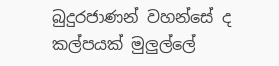බුදුරජාණන් වහන්සේ ද කල්පයක් මුලුල්ලේ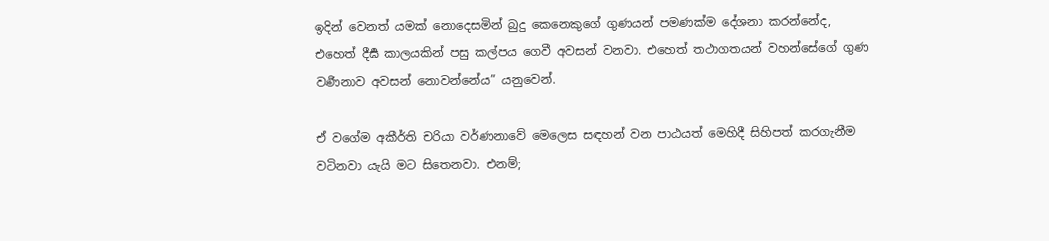ඉදින් වෙනත් යමක් නොදෙසමින් බුදු කෙනෙකුගේ ගුණයන් පමණක්ම දේශනා කරන්නේද, එහෙත් දීර්‍ඝ කාලයකින් පසු කල්පය ගෙවී අවසන් වනවා. එහෙත් තථාගතයන් වහන්සේගේ ගුණ වර්‍ණනාව අවසන් නොවන්නේය” යනුවෙන්.

ඒ වගේම අකීර්ති චරියා වර්ණනාවේ මෙලෙස සඳහන් වන පාඨයත් මෙහිදී සිහිපත් කරගැනීම වටිනවා යැයි මට සිතෙනවා. එනම්;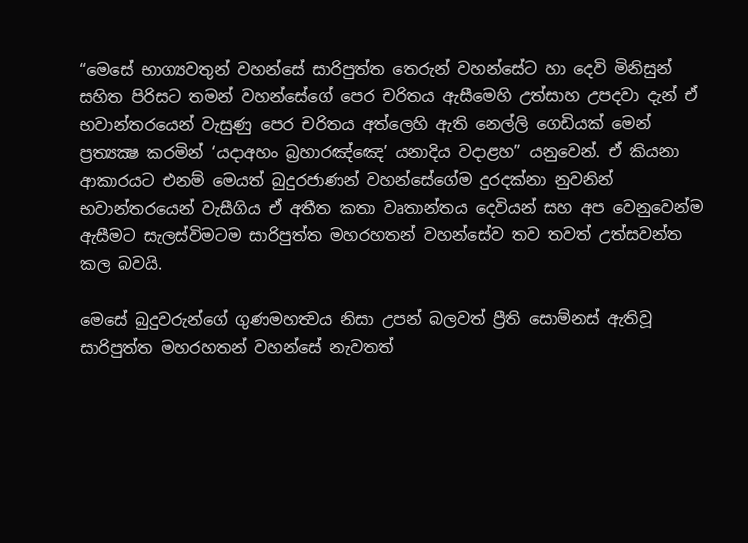“මෙසේ භාග්‍යවතුන් වහන්සේ සාරිපුත්ත තෙරුන් වහන්සේට හා දෙවි මිනිසුන් සහිත පිරිසට තමන් වහන්සේගේ පෙර චරිතය ඇසීමෙහි උත්සාහ උපදවා දැන් ඒ භවාන්තරයෙන් වැසුණු පෙර චරිතය අත්ලෙහි ඇති නෙල්ලි ගෙඩියක් මෙන් ප්‍රත්‍යක්‍ෂ කරමින් ‘යදාඅහං බ්‍රහාරඤ්ඤෙ’ යනාදිය වදාළහ” යනුවෙන්. ඒ කියනා ආකාරයට එනම් මෙයත් බුදුරජාණන් වහන්සේගේම දුරදක්නා නුවනින් භවාන්තරයෙන් වැසීගිය ඒ අතීත කතා වෘතාන්තය දෙවියන් සහ අප වෙනුවෙන්ම ඇසීමට සැලස්විමටම සාරිපුත්ත මහරහතන් වහන්සේව තව තවත් උත්සවන්ත කල බවයි.

මෙසේ බුදුවරුන්ගේ ගුණමහත්‍වය නිසා උපන් බලවත් ප්‍රීති සොම්නස් ඇතිවූ සාරිපුත්ත මහරහතන් වහන්සේ නැවතත්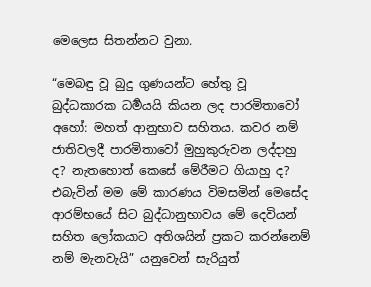මෙලෙස සිතන්නට වුනා.

“මෙබඳු වූ බුදු ගුණයන්ට හේතු වූ බුද්ධකාරක ධර්‍මයයි කියන ලද පාරමිතාවෝ අහෝ: මහත් ආනුභාව සහිතය. කවර නම් ජාතිවලදී පාරමිතාවෝ මුහුකුරුවන ලද්දාහු ද? නැතහොත් කෙසේ මේරීමට ගියාහු ද? එබැවින් මම මේ කාරණය විමසමින් මෙසේද ආරම්භයේ සිට බුද්ධානුභාවය මේ දෙවියන් සහිත ලෝකයාට අතිශයින් ප්‍රකට කරන්නෙම් නම් මැනවැයි” යනුවෙන් සැරියුත්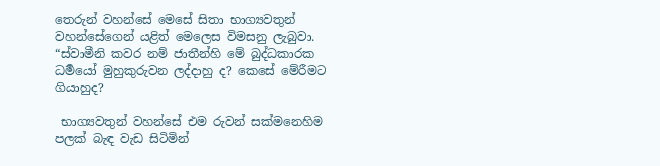තෙරුන් වහන්සේ මෙසේ සිතා භාග්‍යවතුන් වහන්සේගෙන් යළිත් මෙලෙස විමසනු ලැබුවා. “ස්වාමීනි කවර නම් ජාතීන්හි මේ බුද්ධකාරක ධර්‍මයෝ මුහුකුරුවන ලද්දාහු ද? කෙසේ මේරීමට ගියාහුද?

 භාග්‍යවතුන් වහන්සේ එම රුවන් සක්මනෙහිම පලක් බැඳ වැඩ සිටිමින්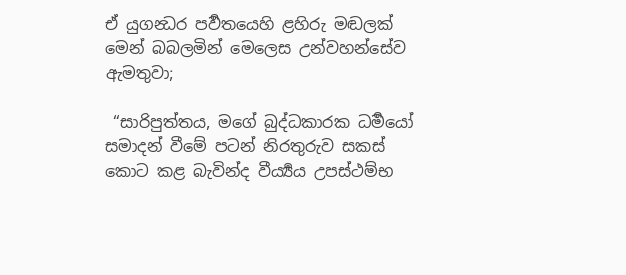ඒ යුගන්‍ධර පර්‍වතයෙහි ළහිරු මඬලක් මෙන් බබලමින් මෙලෙස උන්වහන්සේව ඇමතුවා;

 “සාරිපුත්තය, මගේ බුද්ධකාරක ධර්‍මයෝ සමාදන් වීමේ පටන් නිරතුරුව සකස් කොට කළ බැවින්ද වීර්‍ය්‍යය උපස්ථම්භ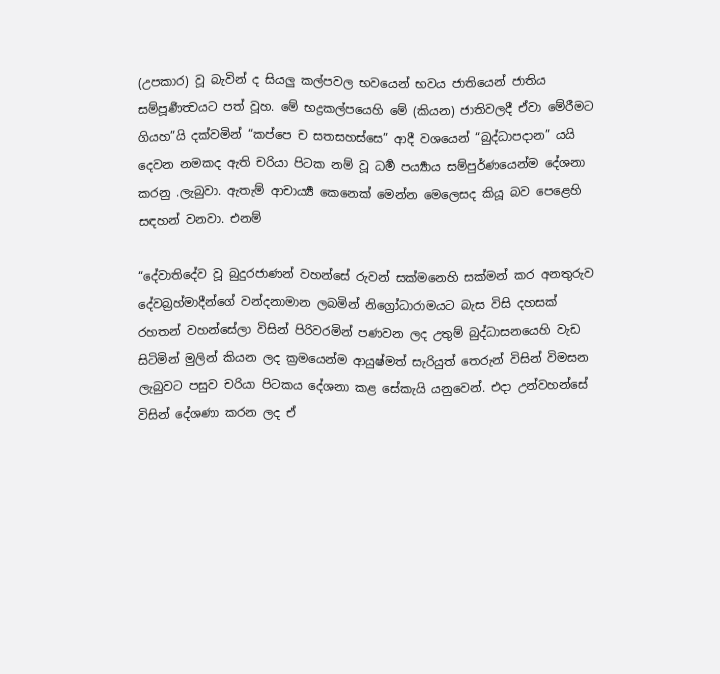(උපකාර) වූ බැවින් ද සියලු කල්පවල භවයෙන් භවය ජාතියෙන් ජාතිය සම්පූර්‍ණත්‍වයට පත් වූහ. මේ භද්‍රකල්පයෙහි මේ (කියන) ජාතිවලදී ඒවා මේරීමට ගියහ”යි දක්වමින් “කප්පෙ ච සතසහස්සෙ” ආදී වශයෙන් “බුද්ධාපදාන” යයි දෙවන නමකද ඇති චරියා පිටක නම් වූ ධර්‍ම පර්‍ය්‍යාය සම්පුර්ණයෙන්ම දේශනා කරනු .ලැබුවා. ඇතැම් ආචාර්‍ය්‍ය කෙනෙක් මෙන්න මෙලෙසද කියූ බව පෙළෙහි සඳහන් වනවා. එනම්

“දේවාතිදේව වූ බුදුරජාණන් වහන්සේ රුවන් සක්මනෙහි සක්මන් කර අනතුරුව දේවබ්‍රහ්මාදීන්ගේ වන්දනාමාන ලබමින් නිග්‍රෝධාරාමයට බැස විසි දහසක් රහතන් වහන්සේලා විසින් පිරිවරමින් පණවන ලද උතුම් බුද්ධාසනයෙහි වැඩ සිටිමින් මුලින් කියන ලද ක්‍රමයෙන්ම ආයුෂ්මත් සැරියුත් තෙරුන් විසින් විමසන ලැබුවට පසුව චරියා පිටකය දේශනා කළ සේකැයි යනුවෙන්. එදා උන්වහන්සේ විසින් දේශණා කරන ලද ඒ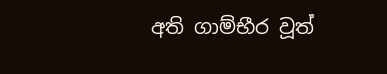අති ගාම්භීර වූත්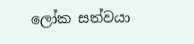ලෝක සත්වයා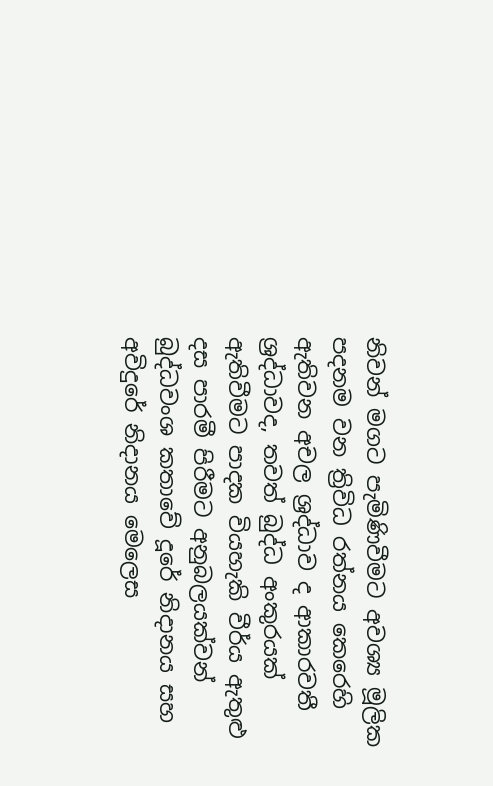නිවන් මගට පැමිණිවීමට අවශ්‍ය මූලික පදනම වන ත්‍රිවිධ රත්නය කෙරෙහි ඇතිවන අචල ශ්‍රද්ධාව ද ආකාරවතී ශ්‍රද්ධාවද, තවත් බුද්ධ අංකුරයක් ඇතිවීමට පාදක වියහැකි වීර්ය ඇතුළු දස පාරමී පිරීමට අනුබලයක්වන් බුද්ධවංශ කතාවේ දූරේ නිදානය සහ අවිදුරේ නිදානය මෙලෙස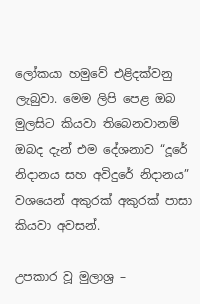ලෝකයා හමුවේ එළිදක්වනු ලැබුවා. මෙම ලිපි පෙළ ඔබ මුලසිට කියවා තිබෙනවානම් ඔබද දැන් එම දේශනාව “දූරේ නිදානය සහ අවිදුරේ නිදානය” වශයෙන් අකුරක් අකුරක් පාසා කියවා අවසන්.

උපකාර වූ මුලාශ්‍ර –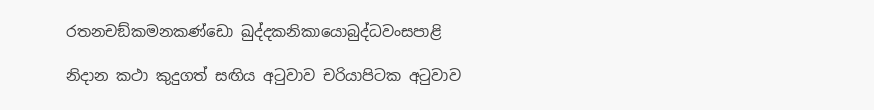රතනචඞ්කමනකණ්ඩො ඛුද්දකනිකායොබුද්ධවංසපාළි

නිදාන කථා කුදුගත් සඟිය අටුවාව චරියාපිටක අටුවාව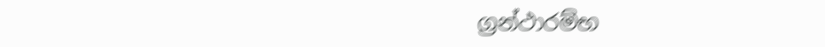ග්‍රන්ථාරම්භ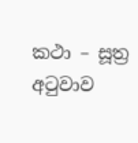කථා – සූත්‍ර අටුවාව